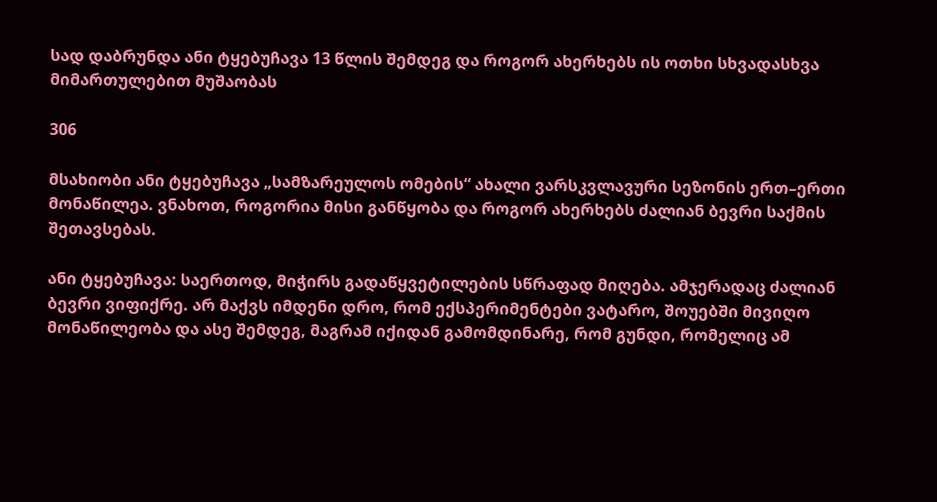სად დაბრუნდა ანი ტყებუჩავა 13 წლის შემდეგ და როგორ ახერხებს ის ოთხი სხვადასხვა მიმართულებით მუშაობას

306

მსახიობი ანი ტყებუჩავა „სამზარეულოს ომების“ ახალი ვარსკვლავური სეზონის ერთ–ერთი მონაწილეა. ვნახოთ, როგორია მისი განწყობა და როგორ ახერხებს ძალიან ბევრი საქმის შეთავსებას.

ანი ტყებუჩავა: საერთოდ, მიჭირს გადაწყვეტილების სწრაფად მიღება. ამჯერადაც ძალიან ბევრი ვიფიქრე. არ მაქვს იმდენი დრო, რომ ექსპერიმენტები ვატარო, შოუებში მივიღო მონაწილეობა და ასე შემდეგ, მაგრამ იქიდან გამომდინარე, რომ გუნდი, რომელიც ამ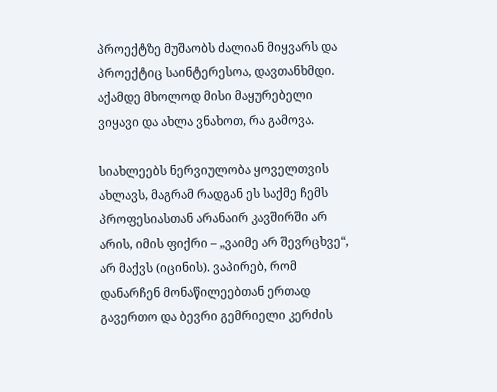პროექტზე მუშაობს ძალიან მიყვარს და პროექტიც საინტერესოა, დავთანხმდი. აქამდე მხოლოდ მისი მაყურებელი ვიყავი და ახლა ვნახოთ, რა გამოვა.

სიახლეებს ნერვიულობა ყოველთვის ახლავს, მაგრამ რადგან ეს საქმე ჩემს პროფესიასთან არანაირ კავშირში არ არის, იმის ფიქრი – „ვაიმე არ შევრცხვე“, არ მაქვს (იცინის). ვაპირებ, რომ დანარჩენ მონაწილეებთან ერთად გავერთო და ბევრი გემრიელი კერძის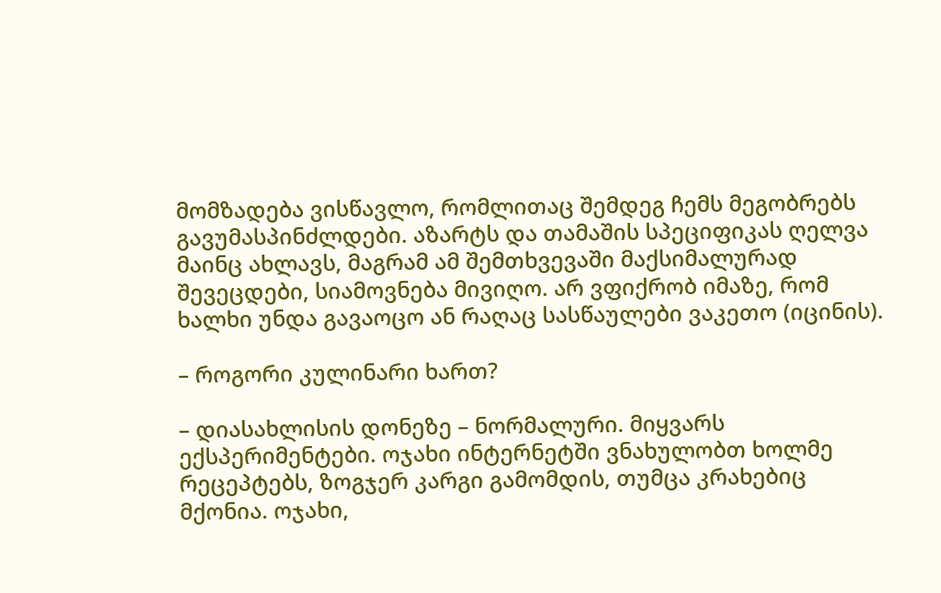მომზადება ვისწავლო, რომლითაც შემდეგ ჩემს მეგობრებს გავუმასპინძლდები. აზარტს და თამაშის სპეციფიკას ღელვა მაინც ახლავს, მაგრამ ამ შემთხვევაში მაქსიმალურად შევეცდები, სიამოვნება მივიღო. არ ვფიქრობ იმაზე, რომ ხალხი უნდა გავაოცო ან რაღაც სასწაულები ვაკეთო (იცინის).

– როგორი კულინარი ხართ?

– დიასახლისის დონეზე – ნორმალური. მიყვარს ექსპერიმენტები. ოჯახი ინტერნეტში ვნახულობთ ხოლმე რეცეპტებს, ზოგჯერ კარგი გამომდის, თუმცა კრახებიც მქონია. ოჯახი,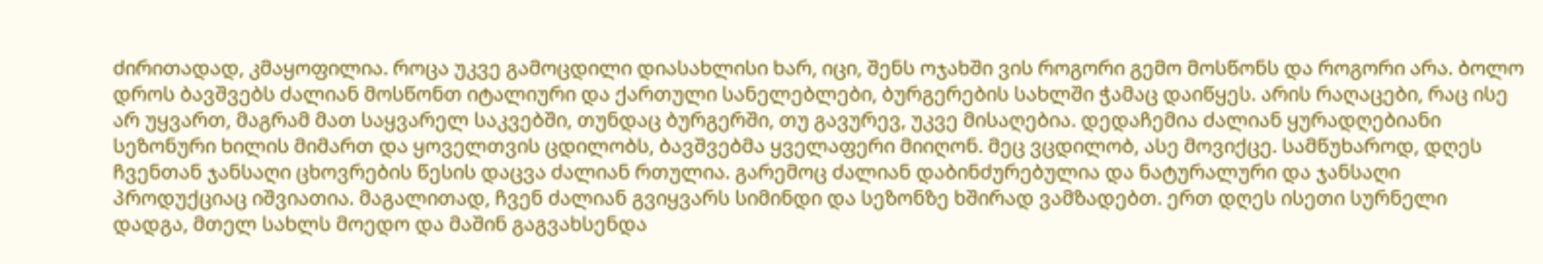ძირითადად, კმაყოფილია. როცა უკვე გამოცდილი დიასახლისი ხარ, იცი, შენს ოჯახში ვის როგორი გემო მოსწონს და როგორი არა. ბოლო დროს ბავშვებს ძალიან მოსწონთ იტალიური და ქართული სანელებლები, ბურგერების სახლში ჭამაც დაიწყეს. არის რაღაცები, რაც ისე არ უყვართ, მაგრამ მათ საყვარელ საკვებში, თუნდაც ბურგერში, თუ გავურევ, უკვე მისაღებია. დედაჩემია ძალიან ყურადღებიანი სეზონური ხილის მიმართ და ყოველთვის ცდილობს, ბავშვებმა ყველაფერი მიიღონ. მეც ვცდილობ, ასე მოვიქცე. სამწუხაროდ, დღეს ჩვენთან ჯანსაღი ცხოვრების წესის დაცვა ძალიან რთულია. გარემოც ძალიან დაბინძურებულია და ნატურალური და ჯანსაღი პროდუქციაც იშვიათია. მაგალითად, ჩვენ ძალიან გვიყვარს სიმინდი და სეზონზე ხშირად ვამზადებთ. ერთ დღეს ისეთი სურნელი დადგა, მთელ სახლს მოედო და მაშინ გაგვახსენდა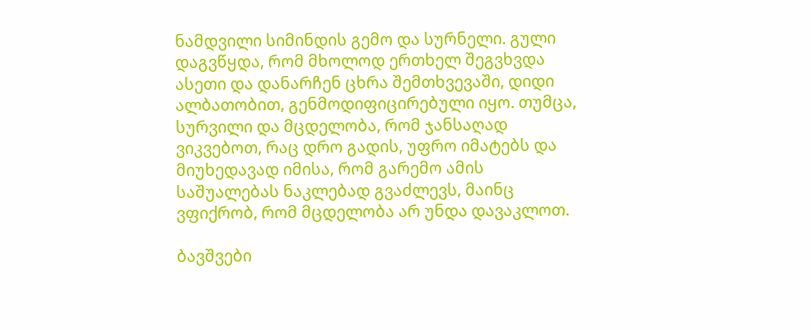ნამდვილი სიმინდის გემო და სურნელი. გული დაგვწყდა, რომ მხოლოდ ერთხელ შეგვხვდა ასეთი და დანარჩენ ცხრა შემთხვევაში, დიდი ალბათობით, გენმოდიფიცირებული იყო. თუმცა, სურვილი და მცდელობა, რომ ჯანსაღად ვიკვებოთ, რაც დრო გადის, უფრო იმატებს და მიუხედავად იმისა, რომ გარემო ამის საშუალებას ნაკლებად გვაძლევს, მაინც ვფიქრობ, რომ მცდელობა არ უნდა დავაკლოთ.

ბავშვები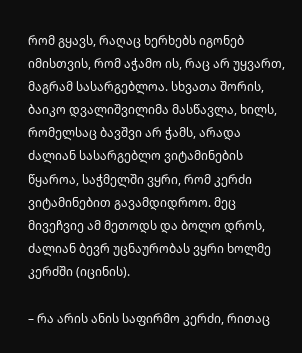რომ გყავს, რაღაც ხერხებს იგონებ იმისთვის, რომ აჭამო ის, რაც არ უყვართ, მაგრამ სასარგებლოა. სხვათა შორის, ბაიკო დვალიშვილიმა მასწავლა, ხილს, რომელსაც ბავშვი არ ჭამს, არადა ძალიან სასარგებლო ვიტამინების წყაროა, საჭმელში ვყრი, რომ კერძი ვიტამინებით გავამდიდროო. მეც მივეჩვიე ამ მეთოდს და ბოლო დროს, ძალიან ბევრ უცნაურობას ვყრი ხოლმე კერძში (იცინის).

– რა არის ანის საფირმო კერძი, რითაც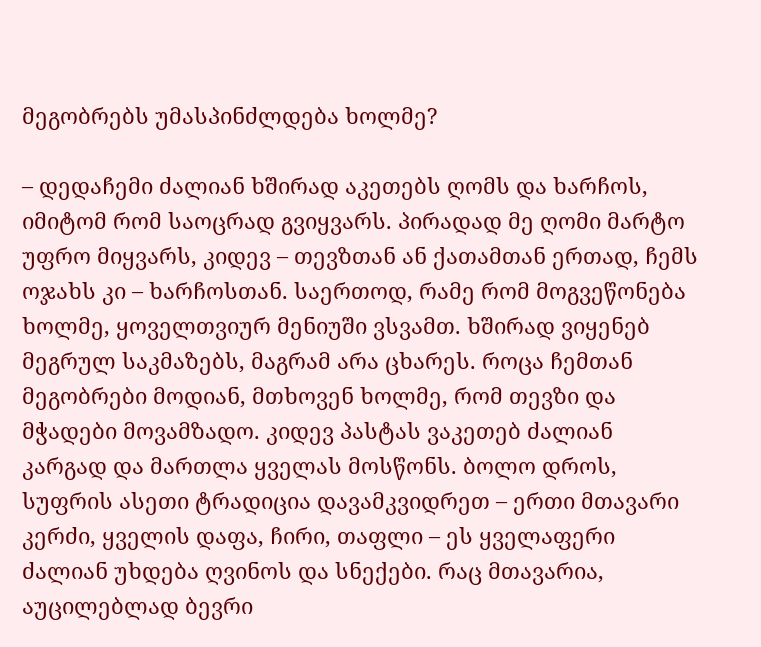მეგობრებს უმასპინძლდება ხოლმე?

– დედაჩემი ძალიან ხშირად აკეთებს ღომს და ხარჩოს, იმიტომ რომ საოცრად გვიყვარს. პირადად მე ღომი მარტო უფრო მიყვარს, კიდევ – თევზთან ან ქათამთან ერთად, ჩემს ოჯახს კი – ხარჩოსთან. საერთოდ, რამე რომ მოგვეწონება ხოლმე, ყოველთვიურ მენიუში ვსვამთ. ხშირად ვიყენებ მეგრულ საკმაზებს, მაგრამ არა ცხარეს. როცა ჩემთან მეგობრები მოდიან, მთხოვენ ხოლმე, რომ თევზი და მჭადები მოვამზადო. კიდევ პასტას ვაკეთებ ძალიან კარგად და მართლა ყველას მოსწონს. ბოლო დროს, სუფრის ასეთი ტრადიცია დავამკვიდრეთ – ერთი მთავარი კერძი, ყველის დაფა, ჩირი, თაფლი – ეს ყველაფერი ძალიან უხდება ღვინოს და სნექები. რაც მთავარია, აუცილებლად ბევრი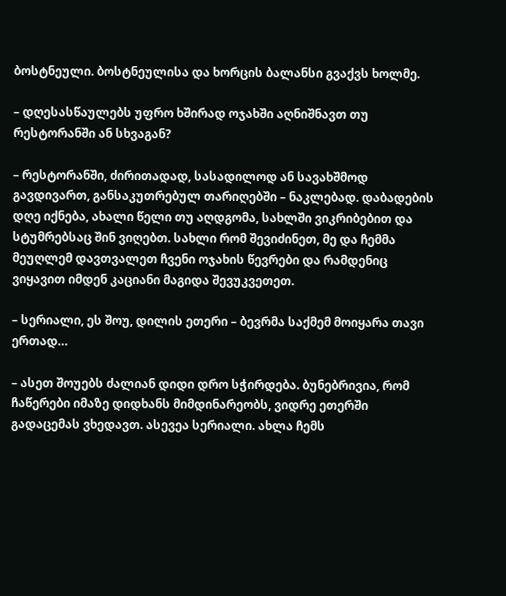ბოსტნეული. ბოსტნეულისა და ხორცის ბალანსი გვაქვს ხოლმე.

– დღესასწაულებს უფრო ხშირად ოჯახში აღნიშნავთ თუ რესტორანში ან სხვაგან?

– რესტორანში, ძირითადად, სასადილოდ ან სავახშმოდ გავდივართ, განსაკუთრებულ თარიღებში – ნაკლებად. დაბადების დღე იქნება, ახალი წელი თუ აღდგომა, სახლში ვიკრიბებით და სტუმრებსაც შინ ვიღებთ. სახლი რომ შევიძინეთ, მე და ჩემმა მეუღლემ დავთვალეთ ჩვენი ოჯახის წევრები და რამდენიც ვიყავით იმდენ კაციანი მაგიდა შევუკვეთეთ.

– სერიალი, ეს შოუ, დილის ეთერი – ბევრმა საქმემ მოიყარა თავი ერთად…

– ასეთ შოუებს ძალიან დიდი დრო სჭირდება. ბუნებრივია, რომ ჩაწერები იმაზე დიდხანს მიმდინარეობს, ვიდრე ეთერში გადაცემას ვხედავთ. ასევეა სერიალი. ახლა ჩემს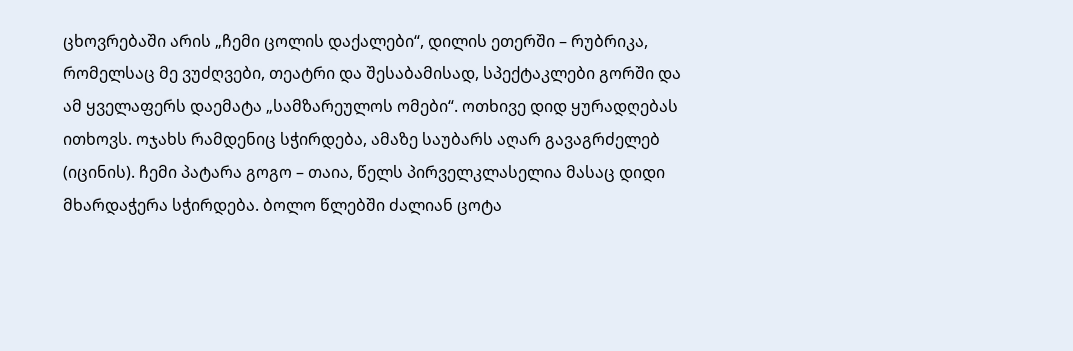ცხოვრებაში არის „ჩემი ცოლის დაქალები“, დილის ეთერში – რუბრიკა, რომელსაც მე ვუძღვები, თეატრი და შესაბამისად, სპექტაკლები გორში და ამ ყველაფერს დაემატა „სამზარეულოს ომები“. ოთხივე დიდ ყურადღებას ითხოვს. ოჯახს რამდენიც სჭირდება, ამაზე საუბარს აღარ გავაგრძელებ (იცინის). ჩემი პატარა გოგო – თაია, წელს პირველკლასელია მასაც დიდი მხარდაჭერა სჭირდება. ბოლო წლებში ძალიან ცოტა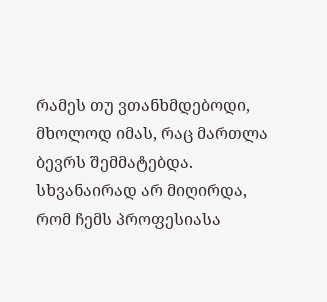რამეს თუ ვთანხმდებოდი, მხოლოდ იმას, რაც მართლა ბევრს შემმატებდა. სხვანაირად არ მიღირდა, რომ ჩემს პროფესიასა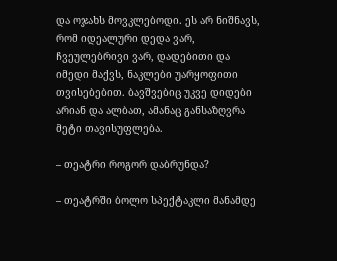და ოჯახს მოვკლებოდი. ეს არ ნიშნავს, რომ იდეალური დედა ვარ, ჩვეულებრივი ვარ, დადებითი და იმედი მაქვს, ნაკლები უარყოფითი თვისებებით. ბავშვებიც უკვე დიდები არიან და ალბათ, ამანაც განსაზღვრა მეტი თავისუფლება.

– თეატრი როგორ დაბრუნდა?

– თეატრში ბოლო სპექტაკლი მანამდე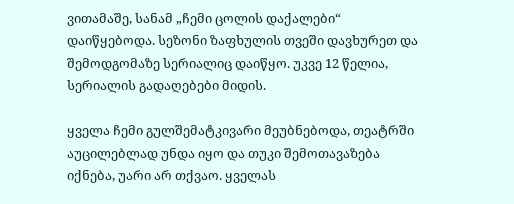ვითამაშე, სანამ „ჩემი ცოლის დაქალები“ დაიწყებოდა. სეზონი ზაფხულის თვეში დავხურეთ და შემოდგომაზე სერიალიც დაიწყო. უკვე 12 წელია, სერიალის გადაღებები მიდის.

ყველა ჩემი გულშემატკივარი მეუბნებოდა, თეატრში აუცილებლად უნდა იყო და თუკი შემოთავაზება იქნება, უარი არ თქვაო. ყველას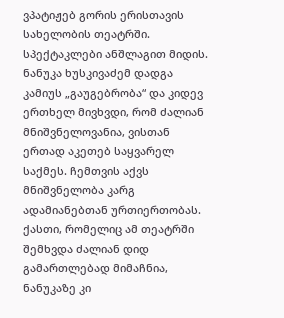ვპატიჟებ გორის ერისთავის სახელობის თეატრში. სპექტაკლები ანშლაგით მიდის. ნანუკა ხუსკივაძემ დადგა კამიუს „გაუგებრობა“ და კიდევ ერთხელ მივხვდი, რომ ძალიან მნიშვნელოვანია, ვისთან ერთად აკეთებ საყვარელ საქმეს. ჩემთვის აქვს მნიშვნელობა კარგ ადამიანებთან ურთიერთობას. ქასთი, რომელიც ამ თეატრში შემხვდა ძალიან დიდ გამართლებად მიმაჩნია, ნანუკაზე კი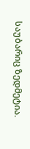საუბარიც ზედმეტია.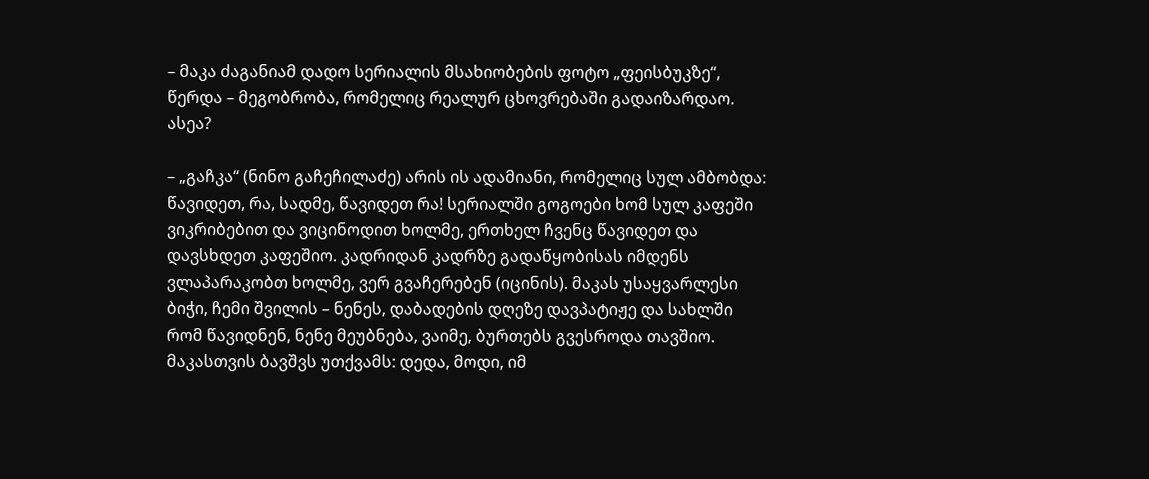– მაკა ძაგანიამ დადო სერიალის მსახიობების ფოტო „ფეისბუკზე“, წერდა – მეგობრობა, რომელიც რეალურ ცხოვრებაში გადაიზარდაო. ასეა?

– „გაჩკა“ (ნინო გაჩეჩილაძე) არის ის ადამიანი, რომელიც სულ ამბობდა: წავიდეთ, რა, სადმე, წავიდეთ რა! სერიალში გოგოები ხომ სულ კაფეში ვიკრიბებით და ვიცინოდით ხოლმე, ერთხელ ჩვენც წავიდეთ და დავსხდეთ კაფეშიო. კადრიდან კადრზე გადაწყობისას იმდენს ვლაპარაკობთ ხოლმე, ვერ გვაჩერებენ (იცინის). მაკას უსაყვარლესი ბიჭი, ჩემი შვილის – ნენეს, დაბადების დღეზე დავპატიჟე და სახლში რომ წავიდნენ, ნენე მეუბნება, ვაიმე, ბურთებს გვესროდა თავშიო. მაკასთვის ბავშვს უთქვამს: დედა, მოდი, იმ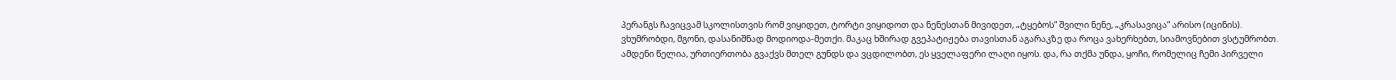პერანგს ჩავიცვამ სკოლისთვის რომ ვიყიდეთ, ტორტი ვიყიდოთ და ნენესთან მივიდეთ, „ტყებოს“ შვილი ნენე, „კრასავიცა“ არისო (იცინის). ვხუმრობდი, მგონი, დასანიშნად მოდიოდა-მეთქი. მაკაც ხშირად გვეპატიჟება თავისთან აგარაკზე და როცა ვახერხებთ, სიამოვნებით ვსტუმრობთ. ამდენი წელია, ურთიერთობა გვაქვს მთელ გუნდს და ვცდილობთ, ეს ყველაფერი ლაღი იყოს. და, რა თქმა უნდა, ყოჩი, რომელიც ჩემი პირველი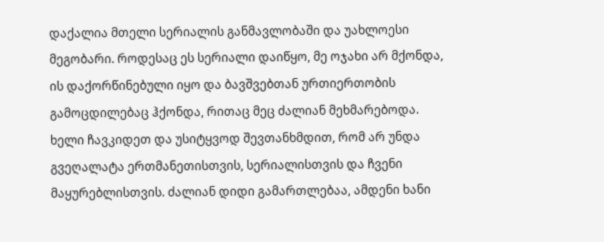დაქალია მთელი სერიალის განმავლობაში და უახლოესი მეგობარი. როდესაც ეს სერიალი დაიწყო, მე ოჯახი არ მქონდა, ის დაქორწინებული იყო და ბავშვებთან ურთიერთობის გამოცდილებაც ჰქონდა, რითაც მეც ძალიან მეხმარებოდა. ხელი ჩავკიდეთ და უსიტყვოდ შევთანხმდით, რომ არ უნდა გვეღალატა ერთმანეთისთვის, სერიალისთვის და ჩვენი მაყურებლისთვის. ძალიან დიდი გამართლებაა, ამდენი ხანი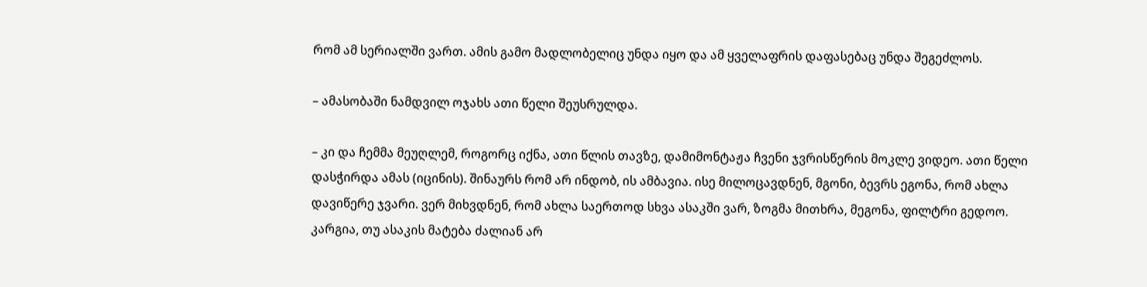რომ ამ სერიალში ვართ. ამის გამო მადლობელიც უნდა იყო და ამ ყველაფრის დაფასებაც უნდა შეგეძლოს.

– ამასობაში ნამდვილ ოჯახს ათი წელი შეუსრულდა.

– კი და ჩემმა მეუღლემ, როგორც იქნა, ათი წლის თავზე, დამიმონტაჟა ჩვენი ჯვრისწერის მოკლე ვიდეო. ათი წელი დასჭირდა ამას (იცინის). შინაურს რომ არ ინდობ, ის ამბავია. ისე მილოცავდნენ, მგონი, ბევრს ეგონა, რომ ახლა დავიწერე ჯვარი. ვერ მიხვდნენ, რომ ახლა საერთოდ სხვა ასაკში ვარ, ზოგმა მითხრა, მეგონა, ფილტრი გედოო. კარგია, თუ ასაკის მატება ძალიან არ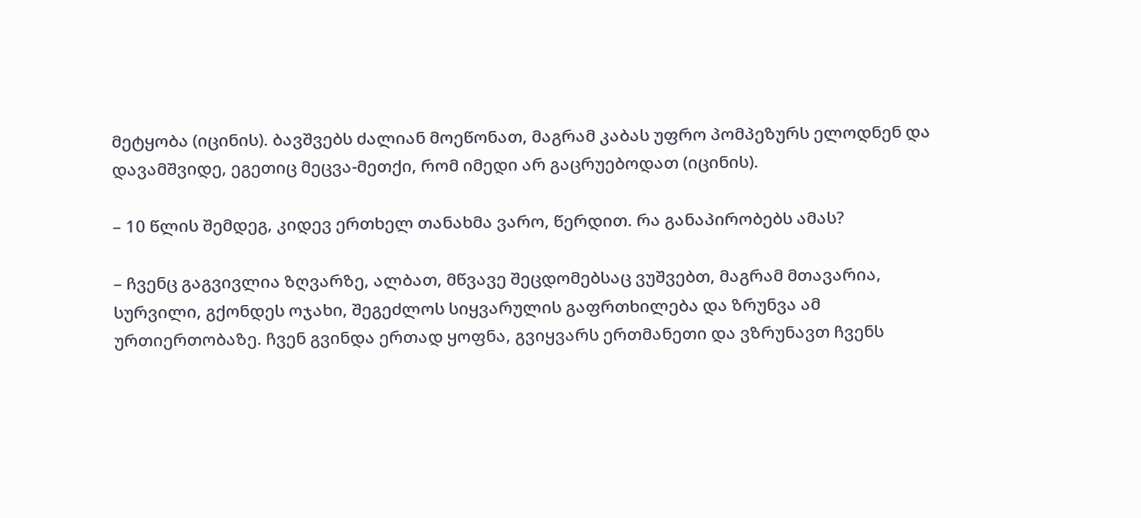მეტყობა (იცინის). ბავშვებს ძალიან მოეწონათ, მაგრამ კაბას უფრო პომპეზურს ელოდნენ და დავამშვიდე, ეგეთიც მეცვა-მეთქი, რომ იმედი არ გაცრუებოდათ (იცინის).

– 10 წლის შემდეგ, კიდევ ერთხელ თანახმა ვარო, წერდით. რა განაპირობებს ამას?

– ჩვენც გაგვივლია ზღვარზე, ალბათ, მწვავე შეცდომებსაც ვუშვებთ, მაგრამ მთავარია, სურვილი, გქონდეს ოჯახი, შეგეძლოს სიყვარულის გაფრთხილება და ზრუნვა ამ ურთიერთობაზე. ჩვენ გვინდა ერთად ყოფნა, გვიყვარს ერთმანეთი და ვზრუნავთ ჩვენს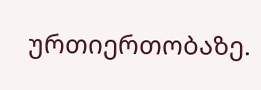ურთიერთობაზე.